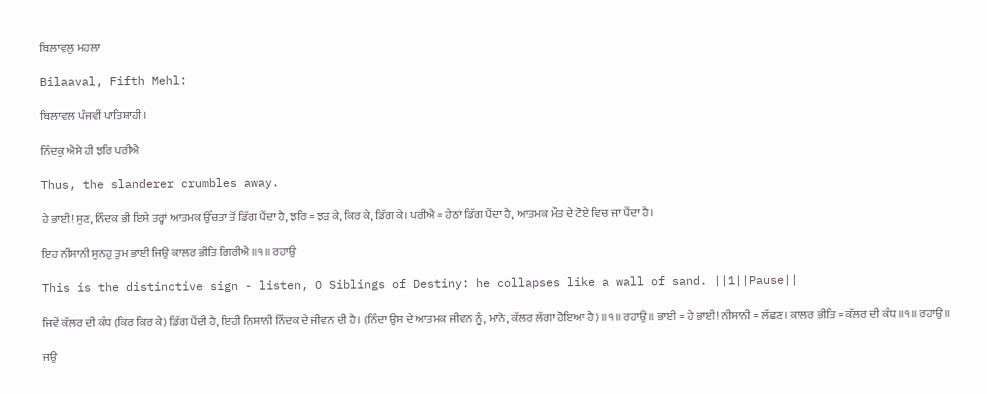ਬਿਲਾਵਲੁ ਮਹਲਾ

Bilaaval, Fifth Mehl:

ਬਿਲਾਵਲ ਪੰਜਵੀਂ ਪਾਤਿਸ਼ਾਹੀ।

ਨਿੰਦਕੁ ਐਸੇ ਹੀ ਝਰਿ ਪਰੀਐ

Thus, the slanderer crumbles away.

ਹੇ ਭਾਈ! ਸੁਣ, ਨਿੰਦਕ ਭੀ ਇਸੇ ਤਰ੍ਹਾਂ ਆਤਮਕ ਉੱਚਤਾ ਤੋਂ ਡਿੱਗ ਪੈਂਦਾ ਹੈ, ਝਰਿ = ਝੜ ਕੇ, ਕਿਰ ਕੇ, ਡਿੱਗ ਕੇ। ਪਰੀਐ = ਹੇਠਾਂ ਡਿੱਗ ਪੈਂਦਾ ਹੈ, ਆਤਮਕ ਮੌਤ ਦੇ ਟੋਏ ਵਿਚ ਜਾ ਪੈਂਦਾ ਹੈ।

ਇਹ ਨੀਸਾਨੀ ਸੁਨਹੁ ਤੁਮ ਭਾਈ ਜਿਉ ਕਾਲਰ ਭੀਤਿ ਗਿਰੀਐ ॥੧॥ ਰਹਾਉ

This is the distinctive sign - listen, O Siblings of Destiny: he collapses like a wall of sand. ||1||Pause||

ਜਿਵੇਂ ਕੱਲਰ ਦੀ ਕੰਧ (ਕਿਰ ਕਿਰ ਕੇ) ਡਿੱਗ ਪੈਂਦੀ ਹੈ, ਇਹੀ ਨਿਸ਼ਾਨੀ ਨਿੰਦਕ ਦੇ ਜੀਵਨ ਦੀ ਹੈ। (ਨਿੰਦਾ ਉਸ ਦੇ ਆਤਮਕ ਜੀਵਨ ਨੂੰ, ਮਾਨੋ, ਕੱਲਰ ਲੱਗਾ ਹੋਇਆ ਹੈ) ॥੧॥ ਰਹਾਉ ॥ ਭਾਈ = ਹੇ ਭਾਈ! ਨੀਸਾਨੀ = ਲੱਛਣ। ਕਾਲਰ ਭੀਤਿ = ਕੱਲਰ ਦੀ ਕੰਧ ॥੧॥ ਰਹਾਉ ॥

ਜਉ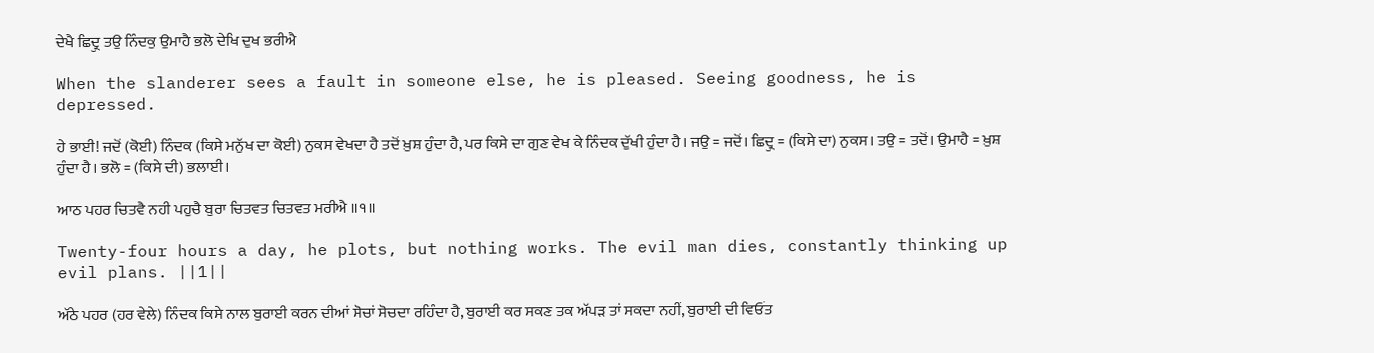ਦੇਖੈ ਛਿਦ੍ਰੁ ਤਉ ਨਿੰਦਕੁ ਉਮਾਹੈ ਭਲੋ ਦੇਖਿ ਦੁਖ ਭਰੀਐ

When the slanderer sees a fault in someone else, he is pleased. Seeing goodness, he is depressed.

ਹੇ ਭਾਈ! ਜਦੋਂ (ਕੋਈ) ਨਿੰਦਕ (ਕਿਸੇ ਮਨੁੱਖ ਦਾ ਕੋਈ) ਨੁਕਸ ਵੇਖਦਾ ਹੈ ਤਦੋਂ ਖ਼ੁਸ਼ ਹੁੰਦਾ ਹੈ, ਪਰ ਕਿਸੇ ਦਾ ਗੁਣ ਵੇਖ ਕੇ ਨਿੰਦਕ ਦੁੱਖੀ ਹੁੰਦਾ ਹੈ। ਜਉ = ਜਦੋਂ। ਛਿਦ੍ਰੁ = (ਕਿਸੇ ਦਾ) ਨੁਕਸ। ਤਉ = ਤਦੋਂ। ਉਮਾਹੈ = ਖ਼ੁਸ਼ ਹੁੰਦਾ ਹੈ। ਭਲੋ = (ਕਿਸੇ ਦੀ) ਭਲਾਈ।

ਆਠ ਪਹਰ ਚਿਤਵੈ ਨਹੀ ਪਹੁਚੈ ਬੁਰਾ ਚਿਤਵਤ ਚਿਤਵਤ ਮਰੀਐ ॥੧॥

Twenty-four hours a day, he plots, but nothing works. The evil man dies, constantly thinking up evil plans. ||1||

ਅੱਠੇ ਪਹਰ (ਹਰ ਵੇਲੇ) ਨਿੰਦਕ ਕਿਸੇ ਨਾਲ ਬੁਰਾਈ ਕਰਨ ਦੀਆਂ ਸੋਚਾਂ ਸੋਚਦਾ ਰਹਿੰਦਾ ਹੈ, ਬੁਰਾਈ ਕਰ ਸਕਣ ਤਕ ਅੱਪੜ ਤਾਂ ਸਕਦਾ ਨਹੀਂ, ਬੁਰਾਈ ਦੀ ਵਿਓਂਤ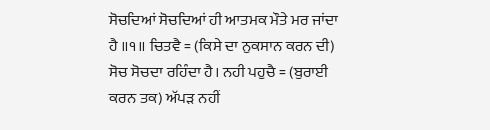ਸੋਚਦਿਆਂ ਸੋਚਦਿਆਂ ਹੀ ਆਤਮਕ ਮੌਤੇ ਮਰ ਜਾਂਦਾ ਹੈ ॥੧॥ ਚਿਤਵੈ = (ਕਿਸੇ ਦਾ ਨੁਕਸਾਨ ਕਰਨ ਦੀ) ਸੋਚ ਸੋਚਦਾ ਰਹਿੰਦਾ ਹੈ। ਨਹੀ ਪਹੁਚੈ = (ਬੁਰਾਈ ਕਰਨ ਤਕ) ਅੱਪੜ ਨਹੀਂ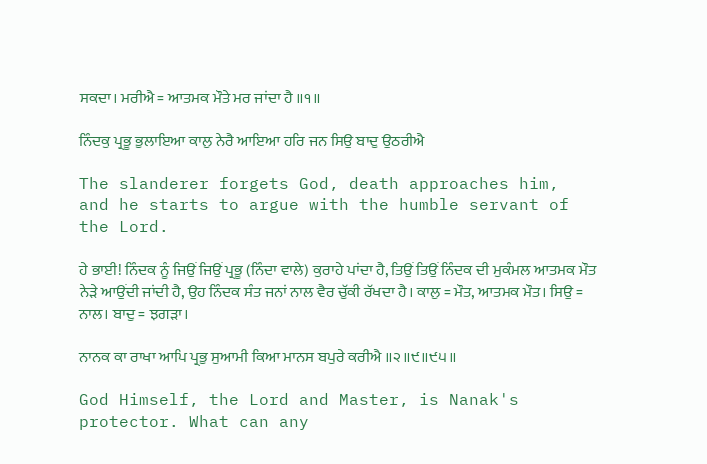ਸਕਦਾ। ਮਰੀਐ = ਆਤਮਕ ਮੌਤੇ ਮਰ ਜਾਂਦਾ ਹੈ ॥੧॥

ਨਿੰਦਕੁ ਪ੍ਰਭੂ ਭੁਲਾਇਆ ਕਾਲੁ ਨੇਰੈ ਆਇਆ ਹਰਿ ਜਨ ਸਿਉ ਬਾਦੁ ਉਠਰੀਐ

The slanderer forgets God, death approaches him, and he starts to argue with the humble servant of the Lord.

ਹੇ ਭਾਈ! ਨਿੰਦਕ ਨੂੰ ਜਿਉਂ ਜਿਉਂ ਪ੍ਰਭੂ (ਨਿੰਦਾ ਵਾਲੇ) ਕੁਰਾਹੇ ਪਾਂਦਾ ਹੈ, ਤਿਉਂ ਤਿਉਂ ਨਿੰਦਕ ਦੀ ਮੁਕੰਮਲ ਆਤਮਕ ਮੌਤ ਨੇੜੇ ਆਉਂਦੀ ਜਾਂਦੀ ਹੈ, ਉਹ ਨਿੰਦਕ ਸੰਤ ਜਨਾਂ ਨਾਲ ਵੈਰ ਚੁੱਕੀ ਰੱਖਦਾ ਹੈ। ਕਾਲੁ = ਮੌਤ, ਆਤਮਕ ਮੌਤ। ਸਿਉ = ਨਾਲ। ਬਾਦੁ = ਝਗੜਾ।

ਨਾਨਕ ਕਾ ਰਾਖਾ ਆਪਿ ਪ੍ਰਭੁ ਸੁਆਮੀ ਕਿਆ ਮਾਨਸ ਬਪੁਰੇ ਕਰੀਐ ॥੨॥੯॥੯੫॥

God Himself, the Lord and Master, is Nanak's protector. What can any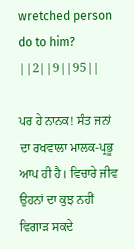wretched person do to him? ||2||9||95||

ਪਰ ਹੇ ਨਾਨਕ! ਸੰਤ ਜਨਾਂ ਦਾ ਰਖਵਾਲਾ ਮਾਲਕ-ਪ੍ਰਭੂ ਆਪ ਹੀ ਹੈ। ਵਿਚਾਰੇ ਜੀਵ ਉਹਨਾਂ ਦਾ ਕੁਝ ਨਹੀਂ ਵਿਗਾੜ ਸਕਦੇ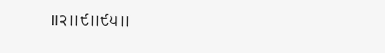॥੨॥੯॥੯੫॥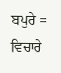ਬਪੁਰੇ = ਵਿਚਾਰੇ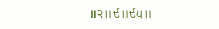॥੨॥੯॥੯੫॥